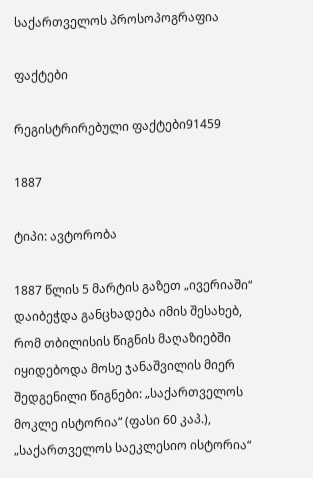საქართველოს პროსოპოგრაფია

ფაქტები

რეგისტრირებული ფაქტები91459

1887

ტიპი: ავტორობა

1887 წლის 5 მარტის გაზეთ „ივერიაში“ დაიბეჭდა განცხადება იმის შესახებ, რომ თბილისის წიგნის მაღაზიებში იყიდებოდა მოსე ჯანაშვილის მიერ შედგენილი წიგნები: „საქართველოს მოკლე ისტორია“ (ფასი 60 კაპ.), „საქართველოს საეკლესიო ისტორია“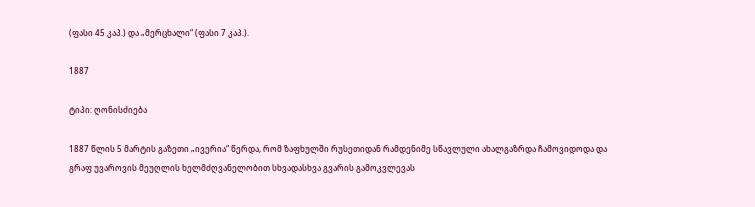(ფასი 45 კაპ.) და „მერცხალი“ (ფასი 7 კაპ.).

1887

ტიპი: ღონისძიება

1887 წლის 5 მარტის გაზეთი „ივერია“ წერდა, რომ ზაფხულში რუსეთიდან რამდენიმე სწავლული ახალგაზრდა ჩამოვიდოდა და გრაფ უვაროვის მეუღლის ხელმძღვანელობით სხვადასხვა გვარის გამოკვლევას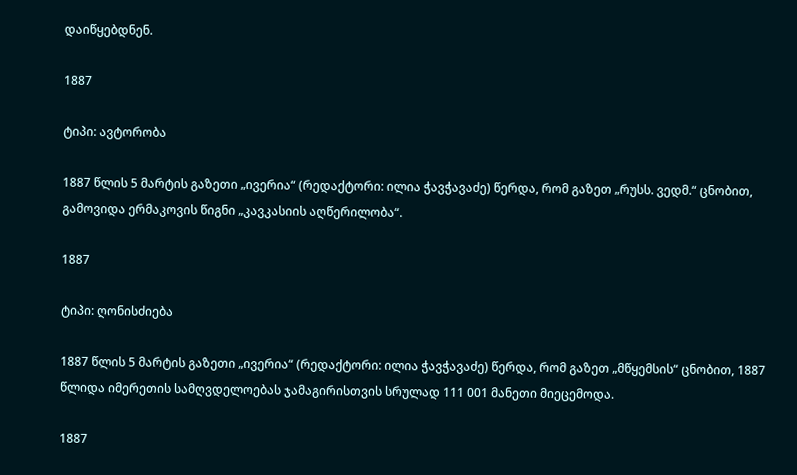დაიწყებდნენ.

1887

ტიპი: ავტორობა

1887 წლის 5 მარტის გაზეთი „ივერია“ (რედაქტორი: ილია ჭავჭავაძე) წერდა, რომ გაზეთ „რუსს. ვედმ.“ ცნობით, გამოვიდა ერმაკოვის წიგნი „კავკასიის აღწერილობა“.

1887

ტიპი: ღონისძიება

1887 წლის 5 მარტის გაზეთი „ივერია“ (რედაქტორი: ილია ჭავჭავაძე) წერდა, რომ გაზეთ „მწყემსის“ ცნობით, 1887 წლიდა იმერეთის სამღვდელოებას ჯამაგირისთვის სრულად 111 001 მანეთი მიეცემოდა.

1887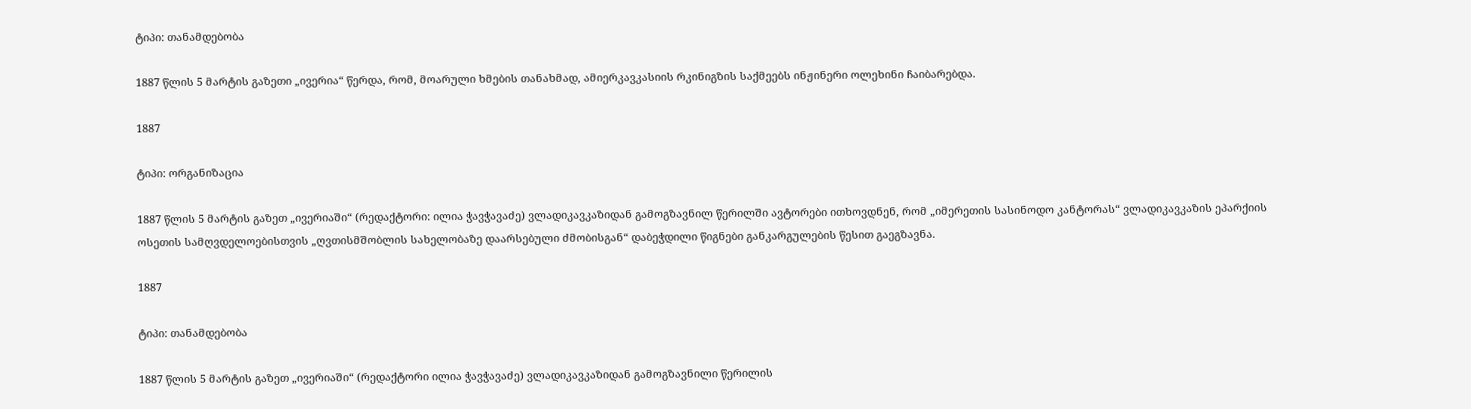ტიპი: თანამდებობა

1887 წლის 5 მარტის გაზეთი „ივერია“ წერდა, რომ, მოარული ხმების თანახმად, ამიერკავკასიის რკინიგზის საქმეებს ინჟინერი ოლეხინი ჩაიბარებდა.

1887

ტიპი: ორგანიზაცია

1887 წლის 5 მარტის გაზეთ „ივერიაში“ (რედაქტორი: ილია ჭავჭავაძე) ვლადიკავკაზიდან გამოგზავნილ წერილში ავტორები ითხოვდნენ, რომ „იმერეთის სასინოდო კანტორას“ ვლადიკავკაზის ეპარქიის ოსეთის სამღვდელოებისთვის „ღვთისმშობლის სახელობაზე დაარსებული ძმობისგან“ დაბეჭდილი წიგნები განკარგულების წესით გაეგზავნა.

1887

ტიპი: თანამდებობა

1887 წლის 5 მარტის გაზეთ „ივერიაში“ (რედაქტორი ილია ჭავჭავაძე) ვლადიკავკაზიდან გამოგზავნილი წერილის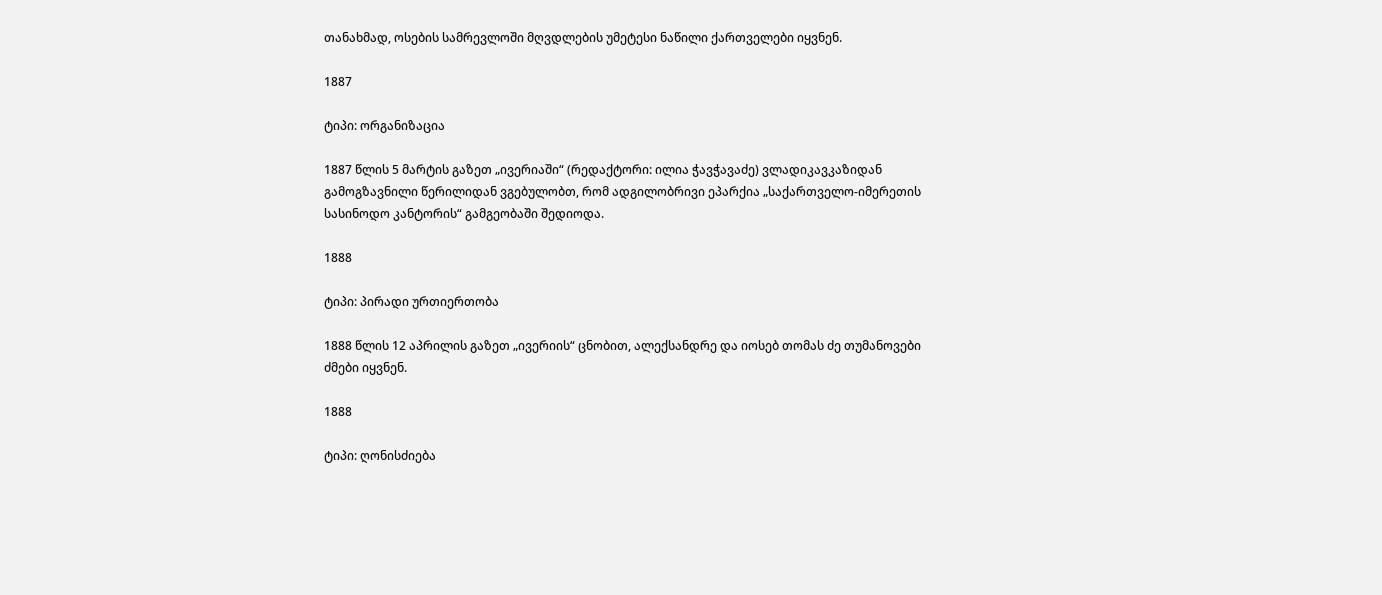თანახმად, ოსების სამრევლოში მღვდლების უმეტესი ნაწილი ქართველები იყვნენ.

1887

ტიპი: ორგანიზაცია

1887 წლის 5 მარტის გაზეთ „ივერიაში“ (რედაქტორი: ილია ჭავჭავაძე) ვლადიკავკაზიდან გამოგზავნილი წერილიდან ვგებულობთ, რომ ადგილობრივი ეპარქია „საქართველო-იმერეთის სასინოდო კანტორის“ გამგეობაში შედიოდა.

1888

ტიპი: პირადი ურთიერთობა

1888 წლის 12 აპრილის გაზეთ „ივერიის“ ცნობით, ალექსანდრე და იოსებ თომას ძე თუმანოვები ძმები იყვნენ.

1888

ტიპი: ღონისძიება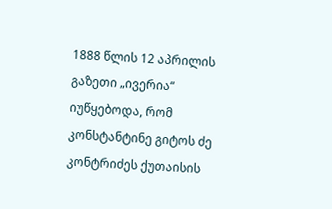1888 წლის 12 აპრილის გაზეთი „ივერია“ იუწყებოდა, რომ კონსტანტინე გიტოს ძე კონტრიძეს ქუთაისის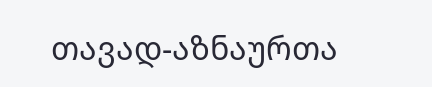თავად-აზნაურთა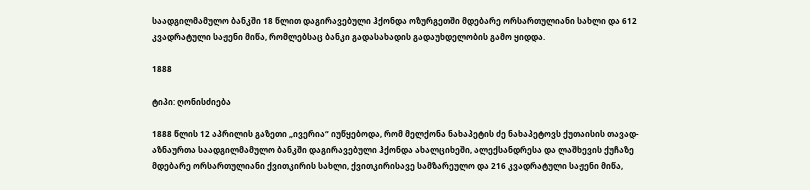საადგილმამულო ბანკში 18 წლით დაგირავებული ჰქონდა ოზურგეთში მდებარე ორსართულიანი სახლი და 612 კვადრატული საჟენი მიწა, რომლებსაც ბანკი გადასახადის გადაუხდელობის გამო ყიდდა.

1888

ტიპი: ღონისძიება

1888 წლის 12 აპრილის გაზეთი „ივერია“ იუწყებოდა, რომ მელქონა ნახაპეტის ძე ნახაპეტოვს ქუთაისის თავად-აზნაურთა საადგილმამულო ბანკში დაგირავებული ჰქონდა ახალციხეში, ალექსანდრესა და ლაშხევის ქუჩაზე მდებარე ორსართულიანი ქვითკირის სახლი, ქვითკირისავე სამზარეულო და 216 კვადრატული საჟენი მიწა,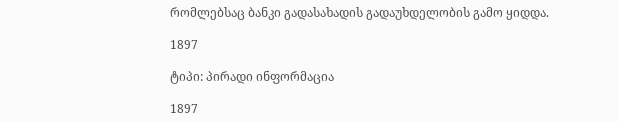რომლებსაც ბანკი გადასახადის გადაუხდელობის გამო ყიდდა.

1897

ტიპი: პირადი ინფორმაცია

1897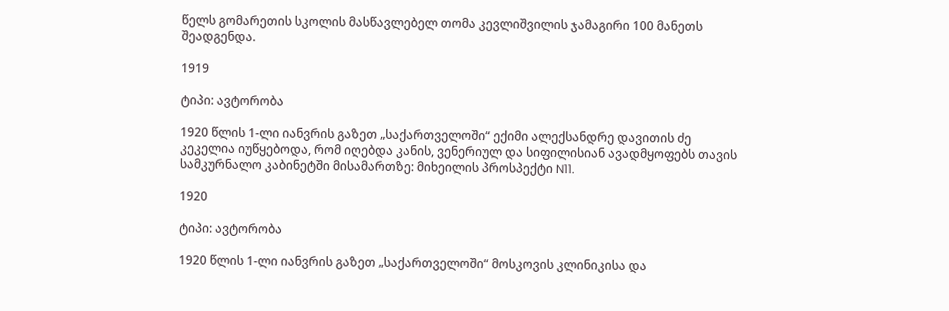წელს გომარეთის სკოლის მასწავლებელ თომა კევლიშვილის ჯამაგირი 100 მანეთს შეადგენდა.

1919

ტიპი: ავტორობა

1920 წლის 1-ლი იანვრის გაზეთ „საქართველოში“ ექიმი ალექსანდრე დავითის ძე კეკელია იუწყებოდა, რომ იღებდა კანის, ვენერიულ და სიფილისიან ავადმყოფებს თავის სამკურნალო კაბინეტში მისამართზე: მიხეილის პროსპექტი N11.

1920

ტიპი: ავტორობა

1920 წლის 1-ლი იანვრის გაზეთ „საქართველოში“ მოსკოვის კლინიკისა და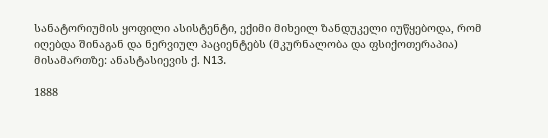სანატორიუმის ყოფილი ასისტენტი, ექიმი მიხეილ ზანდუკელი იუწყებოდა, რომ იღებდა შინაგან და ნერვიულ პაციენტებს (მკურნალობა და ფსიქოთერაპია) მისამართზე: ანასტასიევის ქ. N13.

1888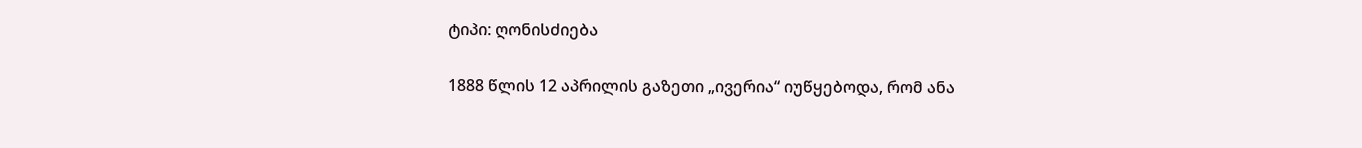ტიპი: ღონისძიება

1888 წლის 12 აპრილის გაზეთი „ივერია“ იუწყებოდა, რომ ანა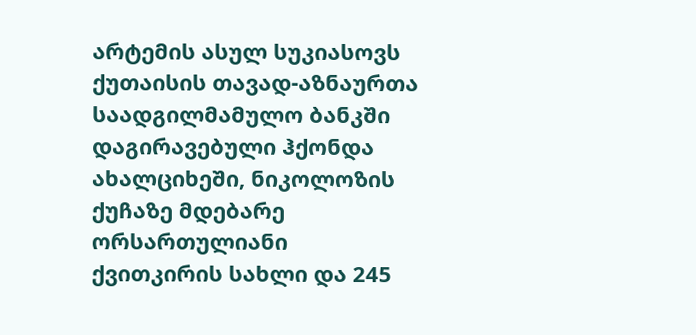არტემის ასულ სუკიასოვს ქუთაისის თავად-აზნაურთა საადგილმამულო ბანკში დაგირავებული ჰქონდა ახალციხეში, ნიკოლოზის ქუჩაზე მდებარე ორსართულიანი ქვითკირის სახლი და 245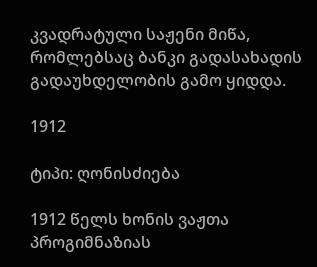კვადრატული საჟენი მიწა, რომლებსაც ბანკი გადასახადის გადაუხდელობის გამო ყიდდა.

1912

ტიპი: ღონისძიება

1912 წელს ხონის ვაჟთა პროგიმნაზიას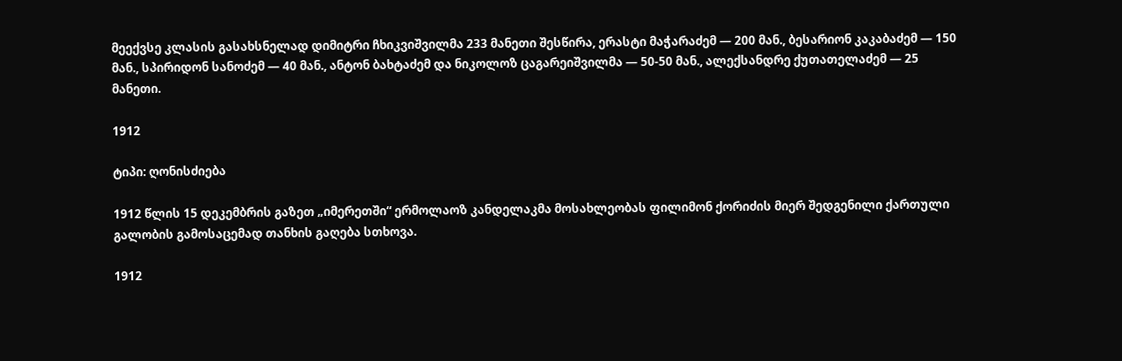მეექვსე კლასის გასახსნელად დიმიტრი ჩხიკვიშვილმა 233 მანეთი შესწირა, ერასტი მაჭარაძემ — 200 მან., ბესარიონ კაკაბაძემ — 150 მან., სპირიდონ სანოძემ — 40 მან., ანტონ ბახტაძემ და ნიკოლოზ ცაგარეიშვილმა — 50-50 მან., ალექსანდრე ქუთათელაძემ — 25 მანეთი.

1912

ტიპი: ღონისძიება

1912 წლის 15 დეკემბრის გაზეთ „იმერეთში“ ერმოლაოზ კანდელაკმა მოსახლეობას ფილიმონ ქორიძის მიერ შედგენილი ქართული გალობის გამოსაცემად თანხის გაღება სთხოვა.

1912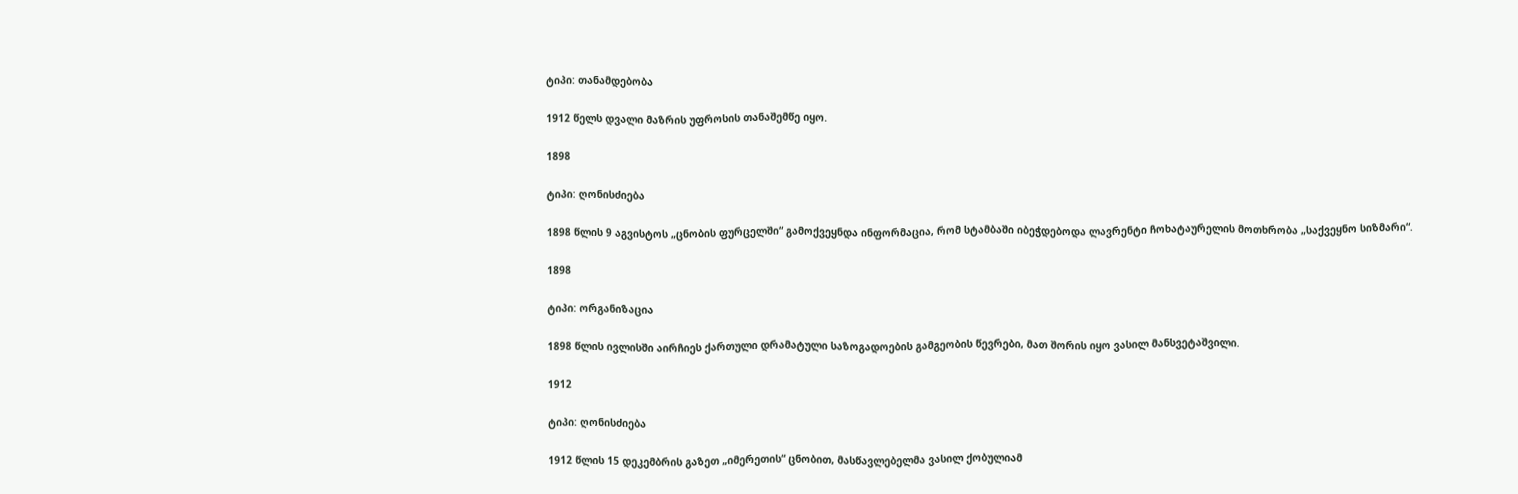ტიპი: თანამდებობა

1912 წელს დვალი მაზრის უფროსის თანაშემწე იყო.

1898

ტიპი: ღონისძიება

1898 წლის 9 აგვისტოს „ცნობის ფურცელში“ გამოქვეყნდა ინფორმაცია, რომ სტამბაში იბეჭდებოდა ლავრენტი ჩოხატაურელის მოთხრობა „საქვეყნო სიზმარი“.

1898

ტიპი: ორგანიზაცია

1898 წლის ივლისში აირჩიეს ქართული დრამატული საზოგადოების გამგეობის წევრები, მათ შორის იყო ვასილ მანსვეტაშვილი.

1912

ტიპი: ღონისძიება

1912 წლის 15 დეკემბრის გაზეთ „იმერეთის“ ცნობით, მასწავლებელმა ვასილ ქობულიამ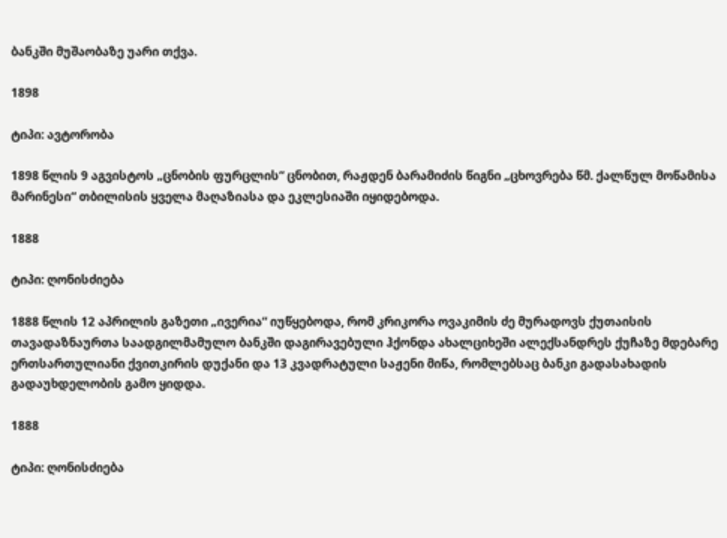ბანკში მუშაობაზე უარი თქვა.

1898

ტიპი: ავტორობა

1898 წლის 9 აგვისტოს „ცნობის ფურცლის“ ცნობით, რაჟდენ ბარამიძის წიგნი „ცხოვრება წმ. ქალწულ მოწამისა მარინესი“ თბილისის ყველა მაღაზიასა და ეკლესიაში იყიდებოდა.

1888

ტიპი: ღონისძიება

1888 წლის 12 აპრილის გაზეთი „ივერია“ იუწყებოდა, რომ კრიკორა ოვაკიმის ძე მურადოვს ქუთაისის თავადაზნაურთა საადგილმამულო ბანკში დაგირავებული ჰქონდა ახალციხეში ალექსანდრეს ქუჩაზე მდებარე ერთსართულიანი ქვითკირის დუქანი და 13 კვადრატული საჟენი მიწა, რომლებსაც ბანკი გადასახადის გადაუხდელობის გამო ყიდდა.

1888

ტიპი: ღონისძიება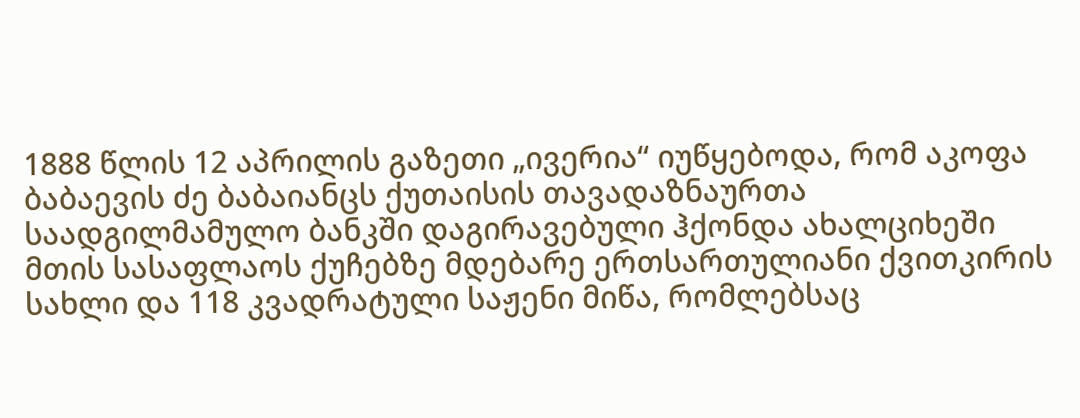1888 წლის 12 აპრილის გაზეთი „ივერია“ იუწყებოდა, რომ აკოფა ბაბაევის ძე ბაბაიანცს ქუთაისის თავადაზნაურთა საადგილმამულო ბანკში დაგირავებული ჰქონდა ახალციხეში მთის სასაფლაოს ქუჩებზე მდებარე ერთსართულიანი ქვითკირის სახლი და 118 კვადრატული საჟენი მიწა, რომლებსაც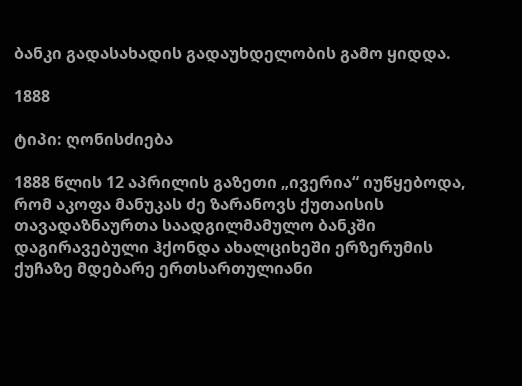ბანკი გადასახადის გადაუხდელობის გამო ყიდდა.

1888

ტიპი: ღონისძიება

1888 წლის 12 აპრილის გაზეთი „ივერია“ იუწყებოდა, რომ აკოფა მანუკას ძე ზარანოვს ქუთაისის თავადაზნაურთა საადგილმამულო ბანკში დაგირავებული ჰქონდა ახალციხეში ერზერუმის ქუჩაზე მდებარე ერთსართულიანი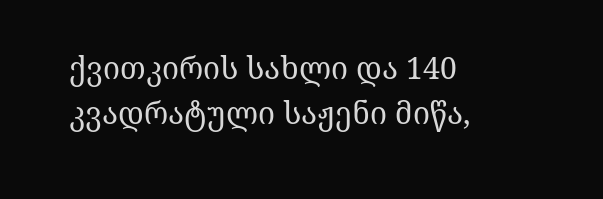ქვითკირის სახლი და 140 კვადრატული საჟენი მიწა,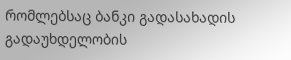რომლებსაც ბანკი გადასახადის გადაუხდელობის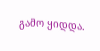გამო ყიდდა.